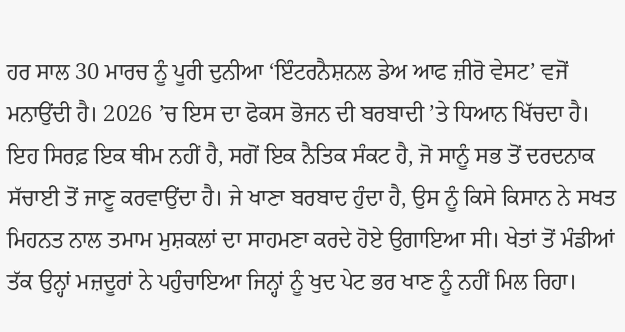ਹਰ ਸਾਲ 30 ਮਾਰਚ ਨੂੰ ਪੂਰੀ ਦੁਨੀਆ ‘ਇੰਟਰਨੈਸ਼ਨਲ ਡੇਅ ਆਫ ਜ਼ੀਰੋ ਵੇਸਟ’ ਵਜੋਂ ਮਨਾਉਂਦੀ ਹੈ। 2026 ’ਚ ਇਸ ਦਾ ਫੋਕਸ ਭੋਜਨ ਦੀ ਬਰਬਾਦੀ ’ਤੇ ਧਿਆਨ ਖਿੱਚਦਾ ਹੈ। ਇਹ ਸਿਰਫ਼ ਇਕ ਥੀਮ ਨਹੀਂ ਹੈ, ਸਗੋਂ ਇਕ ਨੈਤਿਕ ਸੰਕਟ ਹੈ, ਜੋ ਸਾਨੂੰ ਸਭ ਤੋਂ ਦਰਦਨਾਕ ਸੱਚਾਈ ਤੋਂ ਜਾਣੂ ਕਰਵਾਉਂਦਾ ਹੈ। ਜੇ ਖਾਣਾ ਬਰਬਾਦ ਹੁੰਦਾ ਹੈ, ਉਸ ਨੂੰ ਕਿਸੇ ਕਿਸਾਨ ਨੇ ਸਖਤ ਮਿਹਨਤ ਨਾਲ ਤਮਾਮ ਮੁਸ਼ਕਲਾਂ ਦਾ ਸਾਹਮਣਾ ਕਰਦੇ ਹੋਏ ਉਗਾਇਆ ਸੀ। ਖੇਤਾਂ ਤੋਂ ਮੰਡੀਆਂ ਤੱਕ ਉਨ੍ਹਾਂ ਮਜ਼ਦੂਰਾਂ ਨੇ ਪਹੁੰਚਾਇਆ ਜਿਨ੍ਹਾਂ ਨੂੰ ਖੁਦ ਪੇਟ ਭਰ ਖਾਣ ਨੂੰ ਨਹੀਂ ਮਿਲ ਰਿਹਾ।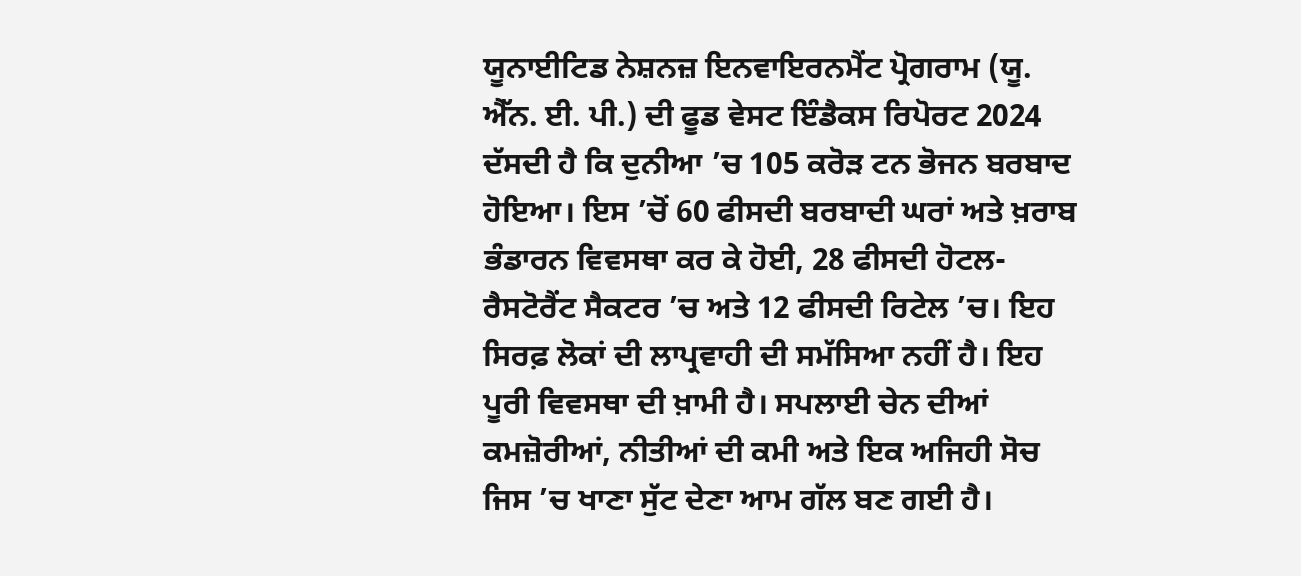ਯੂਨਾਈਟਿਡ ਨੇਸ਼ਨਜ਼ ਇਨਵਾਇਰਨਮੈਂਟ ਪ੍ਰੋਗਰਾਮ (ਯੂ. ਐੱਨ. ਈ. ਪੀ.) ਦੀ ਫੂਡ ਵੇਸਟ ਇੰਡੈਕਸ ਰਿਪੋਰਟ 2024 ਦੱਸਦੀ ਹੈ ਕਿ ਦੁਨੀਆ ’ਚ 105 ਕਰੋੜ ਟਨ ਭੋਜਨ ਬਰਬਾਦ ਹੋਇਆ। ਇਸ ’ਚੋਂ 60 ਫੀਸਦੀ ਬਰਬਾਦੀ ਘਰਾਂ ਅਤੇ ਖ਼ਰਾਬ ਭੰਡਾਰਨ ਵਿਵਸਥਾ ਕਰ ਕੇ ਹੋਈ, 28 ਫੀਸਦੀ ਹੋਟਲ-ਰੈਸਟੋਰੈਂਟ ਸੈਕਟਰ ’ਚ ਅਤੇ 12 ਫੀਸਦੀ ਰਿਟੇਲ ’ਚ। ਇਹ ਸਿਰਫ਼ ਲੋਕਾਂ ਦੀ ਲਾਪ੍ਰਵਾਹੀ ਦੀ ਸਮੱਸਿਆ ਨਹੀਂ ਹੈ। ਇਹ ਪੂਰੀ ਵਿਵਸਥਾ ਦੀ ਖ਼ਾਮੀ ਹੈ। ਸਪਲਾਈ ਚੇਨ ਦੀਆਂ ਕਮਜ਼ੋਰੀਆਂ, ਨੀਤੀਆਂ ਦੀ ਕਮੀ ਅਤੇ ਇਕ ਅਜਿਹੀ ਸੋਚ ਜਿਸ ’ਚ ਖਾਣਾ ਸੁੱਟ ਦੇਣਾ ਆਮ ਗੱਲ ਬਣ ਗਈ ਹੈ।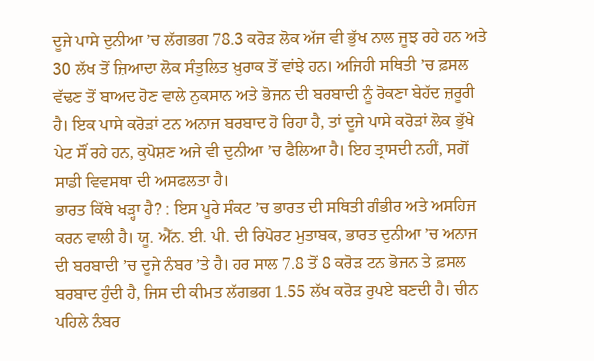ਦੂਜੇ ਪਾਸੇ ਦੁਨੀਆ ’ਚ ਲੱਗਭਗ 78.3 ਕਰੋੜ ਲੋਕ ਅੱਜ ਵੀ ਭੁੱਖ ਨਾਲ ਜੂਝ ਰਹੇ ਹਨ ਅਤੇ 30 ਲੱਖ ਤੋਂ ਜ਼ਿਆਦਾ ਲੋਕ ਸੰਤੁਲਿਤ ਖ਼ੁਰਾਕ ਤੋਂ ਵਾਂਝੇ ਹਨ। ਅਜਿਹੀ ਸਥਿਤੀ ’ਚ ਫ਼ਸਲ ਵੱਢਣ ਤੋਂ ਬਾਅਦ ਹੋਣ ਵਾਲੇ ਨੁਕਸਾਨ ਅਤੇ ਭੋਜਨ ਦੀ ਬਰਬਾਦੀ ਨੂੰ ਰੋਕਣਾ ਬੇਹੱਦ ਜ਼ਰੂਰੀ ਹੈ। ਇਕ ਪਾਸੇ ਕਰੋੜਾਂ ਟਨ ਅਨਾਜ ਬਰਬਾਦ ਹੋ ਰਿਹਾ ਹੈ, ਤਾਂ ਦੂਜੇ ਪਾਸੇ ਕਰੋੜਾਂ ਲੋਕ ਭੁੱਖੇ ਪੇਟ ਸੌਂ ਰਹੇ ਹਨ, ਕੁਪੋਸ਼ਣ ਅਜੇ ਵੀ ਦੁਨੀਆ ’ਚ ਫੈਲਿਆ ਹੈ। ਇਹ ਤ੍ਰਾਸਦੀ ਨਹੀਂ, ਸਗੋਂ ਸਾਡੀ ਵਿਵਸਥਾ ਦੀ ਅਸਫਲਤਾ ਹੈ।
ਭਾਰਤ ਕਿੱਥੇ ਖੜ੍ਹਾ ਹੈ? : ਇਸ ਪੂਰੇ ਸੰਕਟ ’ਚ ਭਾਰਤ ਦੀ ਸਥਿਤੀ ਗੰਭੀਰ ਅਤੇ ਅਸਹਿਜ ਕਰਨ ਵਾਲੀ ਹੈ। ਯੂ. ਐੱਨ. ਈ. ਪੀ. ਦੀ ਰਿਪੋਰਟ ਮੁਤਾਬਕ, ਭਾਰਤ ਦੁਨੀਆ ’ਚ ਅਨਾਜ ਦੀ ਬਰਬਾਦੀ ’ਚ ਦੂਜੇ ਨੰਬਰ ’ਤੇ ਹੈ। ਹਰ ਸਾਲ 7.8 ਤੋਂ 8 ਕਰੋੜ ਟਨ ਭੋਜਨ ਤੇ ਫ਼ਸਲ ਬਰਬਾਦ ਹੁੰਦੀ ਹੈ, ਜਿਸ ਦੀ ਕੀਮਤ ਲੱਗਭਗ 1.55 ਲੱਖ ਕਰੋੜ ਰੁਪਏ ਬਣਦੀ ਹੈ। ਚੀਨ ਪਹਿਲੇ ਨੰਬਰ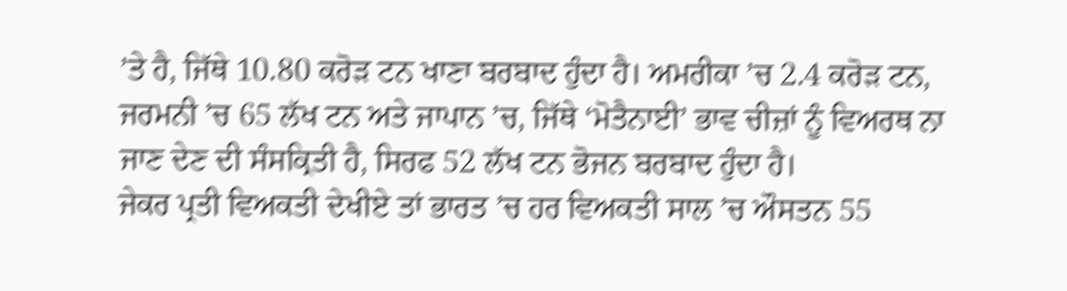’ਤੇ ਹੈ, ਜਿੱਥੇ 10.80 ਕਰੋੜ ਟਨ ਖਾਣਾ ਬਰਬਾਦ ਹੁੰਦਾ ਹੈ। ਅਮਰੀਕਾ ’ਚ 2.4 ਕਰੋੜ ਟਨ, ਜਰਮਨੀ ’ਚ 65 ਲੱਖ ਟਨ ਅਤੇ ਜਾਪਾਨ ’ਚ, ਜਿੱਥੇ ‘ਮੋਤੈਨਾਈ’ ਭਾਵ ਚੀਜ਼ਾਂ ਨੂੰ ਵਿਅਰਥ ਨਾ ਜਾਣ ਦੇਣ ਦੀ ਸੰਸਕ੍ਰਿਤੀ ਹੈ, ਸਿਰਫ 52 ਲੱਖ ਟਨ ਭੋਜਨ ਬਰਬਾਦ ਹੁੰਦਾ ਹੈ।
ਜੇਕਰ ਪ੍ਰਤੀ ਵਿਅਕਤੀ ਦੇਖੀਏ ਤਾਂ ਭਾਰਤ ’ਚ ਹਰ ਵਿਅਕਤੀ ਸਾਲ ’ਚ ਔਸਤਨ 55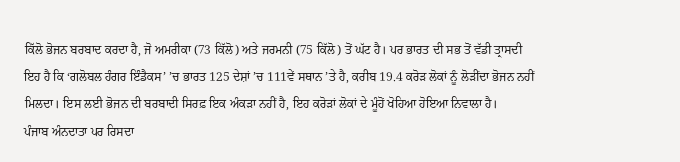ਕਿੱਲੋ ਭੋਜਨ ਬਰਬਾਦ ਕਰਦਾ ਹੈ, ਜੋ ਅਮਰੀਕਾ (73 ਕਿੱਲੋ) ਅਤੇ ਜਰਮਨੀ (75 ਕਿੱਲੋ) ਤੋਂ ਘੱਟ ਹੈ। ਪਰ ਭਾਰਤ ਦੀ ਸਭ ਤੋਂ ਵੱਡੀ ਤ੍ਰਾਸਦੀ ਇਹ ਹੈ ਕਿ ‘ਗਲੋਬਲ ਹੰਗਰ ਇੰਡੈਕਸ’ ’ਚ ਭਾਰਤ 125 ਦੇਸ਼ਾਂ ’ਚ 111ਵੇਂ ਸਥਾਨ ’ਤੇ ਹੈ, ਕਰੀਬ 19.4 ਕਰੋੜ ਲੋਕਾਂ ਨੂੰ ਲੋੜੀਂਦਾ ਭੋਜਨ ਨਹੀਂ ਮਿਲਦਾ। ਇਸ ਲਈ ਭੋਜਨ ਦੀ ਬਰਬਾਦੀ ਸਿਰਫ਼ ਇਕ ਅੰਕੜਾ ਨਹੀਂ ਹੈ, ਇਹ ਕਰੋੜਾਂ ਲੋਕਾਂ ਦੇ ਮੂੰਹੋਂ ਖੋਹਿਆ ਹੋਇਆ ਨਿਵਾਲਾ ਹੈ।
ਪੰਜਾਬ ਅੰਨਦਾਤਾ ਪਰ ਰਿਸਦਾ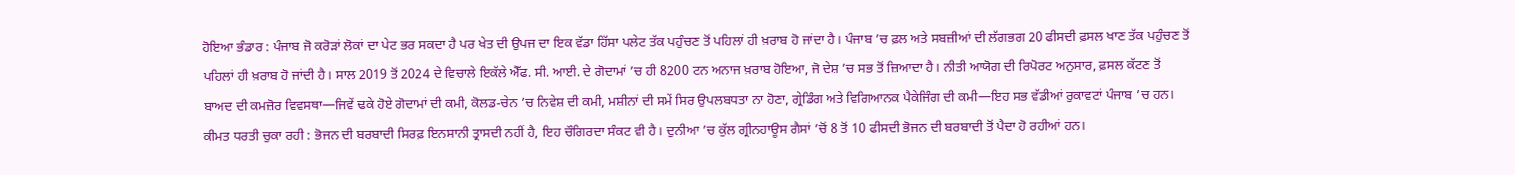ਹੋਇਆ ਭੰਡਾਰ : ਪੰਜਾਬ ਜੋ ਕਰੋੜਾਂ ਲੋਕਾਂ ਦਾ ਪੇਟ ਭਰ ਸਕਦਾ ਹੈ ਪਰ ਖੇਤ ਦੀ ਉਪਜ ਦਾ ਇਕ ਵੱਡਾ ਹਿੱਸਾ ਪਲੇਟ ਤੱਕ ਪਹੁੰਚਣ ਤੋਂ ਪਹਿਲਾਂ ਹੀ ਖ਼ਰਾਬ ਹੋ ਜਾਂਦਾ ਹੈ। ਪੰਜਾਬ ’ਚ ਫ਼ਲ ਅਤੇ ਸਬਜ਼ੀਆਂ ਦੀ ਲੱਗਭਗ 20 ਫੀਸਦੀ ਫ਼ਸਲ ਖਾਣ ਤੱਕ ਪਹੁੰਚਣ ਤੋਂ ਪਹਿਲਾਂ ਹੀ ਖ਼ਰਾਬ ਹੋ ਜਾਂਦੀ ਹੈ। ਸਾਲ 2019 ਤੋਂ 2024 ਦੇ ਵਿਚਾਲੇ ਇਕੱਲੇ ਐੱਫ. ਸੀ. ਆਈ. ਦੇ ਗੋਦਾਮਾਂ ’ਚ ਹੀ 8200 ਟਨ ਅਨਾਜ ਖ਼ਰਾਬ ਹੋਇਆ, ਜੋ ਦੇਸ਼ ’ਚ ਸਭ ਤੋਂ ਜ਼ਿਆਦਾ ਹੈ। ਨੀਤੀ ਆਯੋਗ ਦੀ ਰਿਪੋਰਟ ਅਨੁਸਾਰ, ਫ਼ਸਲ ਕੱਟਣ ਤੋਂ ਬਾਅਦ ਦੀ ਕਮਜ਼ੋਰ ਵਿਵਸਥਾ—ਜਿਵੇਂ ਢਕੇ ਹੋਏ ਗੋਦਾਮਾਂ ਦੀ ਕਮੀ, ਕੋਲਡ-ਚੇਨ ’ਚ ਨਿਵੇਸ਼ ਦੀ ਕਮੀ, ਮਸ਼ੀਨਾਂ ਦੀ ਸਮੇਂ ਸਿਰ ਉਪਲਬਧਤਾ ਨਾ ਹੋਣਾ, ਗ੍ਰੇਡਿੰਗ ਅਤੇ ਵਿਗਿਆਨਕ ਪੈਕੇਜਿੰਗ ਦੀ ਕਮੀ—ਇਹ ਸਭ ਵੱਡੀਆਂ ਰੁਕਾਵਟਾਂ ਪੰਜਾਬ ’ਚ ਹਨ।
ਕੀਮਤ ਧਰਤੀ ਚੁਕਾ ਰਹੀ : ਭੋਜਨ ਦੀ ਬਰਬਾਦੀ ਸਿਰਫ਼ ਇਨਸਾਨੀ ਤ੍ਰਾਸਦੀ ਨਹੀਂ ਹੈ, ਇਹ ਚੌਗਿਰਦਾ ਸੰਕਟ ਵੀ ਹੈ। ਦੁਨੀਆ ’ਚ ਕੁੱਲ ਗ੍ਰੀਨਹਾਊਸ ਗੈਸਾਂ ’ਚੋਂ 8 ਤੋਂ 10 ਫੀਸਦੀ ਭੋਜਨ ਦੀ ਬਰਬਾਦੀ ਤੋਂ ਪੈਦਾ ਹੋ ਰਹੀਆਂ ਹਨ।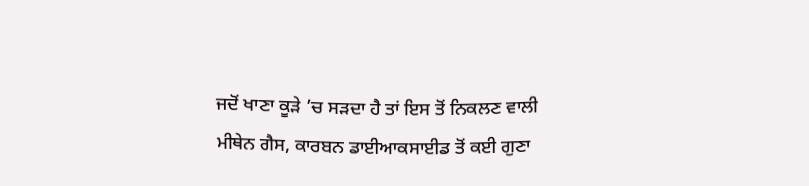ਜਦੋਂ ਖਾਣਾ ਕੂੜੇ ’ਚ ਸੜਦਾ ਹੈ ਤਾਂ ਇਸ ਤੋਂ ਨਿਕਲਣ ਵਾਲੀ ਮੀਥੇਨ ਗੈਸ, ਕਾਰਬਨ ਡਾਈਆਕਸਾਈਡ ਤੋਂ ਕਈ ਗੁਣਾ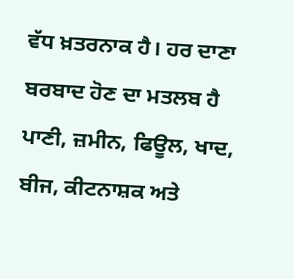ਵੱਧ ਖ਼ਤਰਨਾਕ ਹੈ। ਹਰ ਦਾਣਾ ਬਰਬਾਦ ਹੋਣ ਦਾ ਮਤਲਬ ਹੈ ਪਾਣੀ, ਜ਼ਮੀਨ, ਫਿਊਲ, ਖਾਦ, ਬੀਜ, ਕੀਟਨਾਸ਼ਕ ਅਤੇ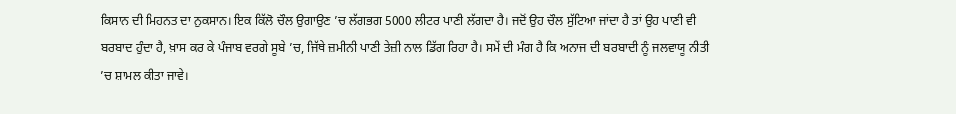ਕਿਸਾਨ ਦੀ ਮਿਹਨਤ ਦਾ ਨੁਕਸਾਨ। ਇਕ ਕਿੱਲੋ ਚੌਲ ਉਗਾਉਣ ’ਚ ਲੱਗਭਗ 5000 ਲੀਟਰ ਪਾਣੀ ਲੱਗਦਾ ਹੈ। ਜਦੋਂ ਉਹ ਚੌਲ ਸੁੱਟਿਆ ਜਾਂਦਾ ਹੈ ਤਾਂ ਉਹ ਪਾਣੀ ਵੀ ਬਰਬਾਦ ਹੁੰਦਾ ਹੈ, ਖ਼ਾਸ ਕਰ ਕੇ ਪੰਜਾਬ ਵਰਗੇ ਸੂਬੇ ’ਚ, ਜਿੱਥੇ ਜ਼ਮੀਨੀ ਪਾਣੀ ਤੇਜ਼ੀ ਨਾਲ ਡਿੱਗ ਰਿਹਾ ਹੈ। ਸਮੇਂ ਦੀ ਮੰਗ ਹੈ ਕਿ ਅਨਾਜ ਦੀ ਬਰਬਾਦੀ ਨੂੰ ਜਲਵਾਯੂ ਨੀਤੀ ’ਚ ਸ਼ਾਮਲ ਕੀਤਾ ਜਾਵੇ।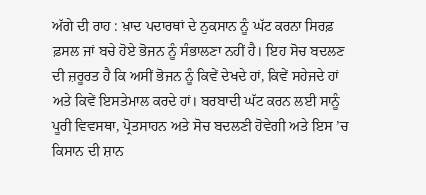ਅੱਗੇ ਦੀ ਰਾਹ : ਖ਼ਾਦ ਪਦਾਰਥਾਂ ਦੇ ਨੁਕਸਾਨ ਨੂੰ ਘੱਟ ਕਰਨਾ ਸਿਰਫ਼ ਫ਼ਸਲ ਜਾਂ ਬਚੇ ਹੋਏ ਭੋਜਨ ਨੂੰ ਸੰਭਾਲਣਾ ਨਹੀਂ ਹੈ। ਇਹ ਸੋਚ ਬਦਲਣ ਦੀ ਜ਼ਰੂਰਤ ਹੈ ਕਿ ਅਸੀਂ ਭੋਜਨ ਨੂੰ ਕਿਵੇਂ ਦੇਖਦੇ ਹਾਂ, ਕਿਵੇਂ ਸਹੇਜਦੇ ਹਾਂ ਅਤੇ ਕਿਵੇਂ ਇਸਤੇਮਾਲ ਕਰਦੇ ਹਾਂ। ਬਰਬਾਦੀ ਘੱਟ ਕਰਨ ਲਈ ਸਾਨੂੰ ਪੂਰੀ ਵਿਵਸਥਾ, ਪ੍ਰੋਤਸਾਹਨ ਅਤੇ ਸੋਚ ਬਦਲਣੀ ਹੋਵੇਗੀ ਅਤੇ ਇਸ ’ਚ ਕਿਸਾਨ ਦੀ ਸ਼ਾਨ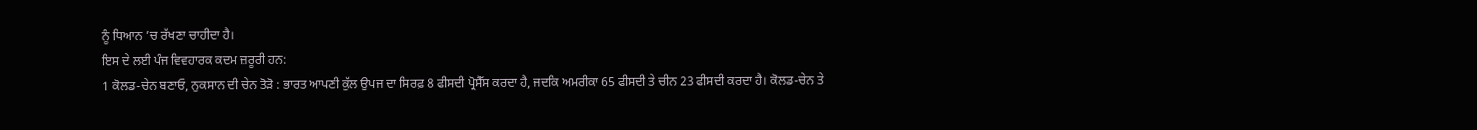ਨੂੰ ਧਿਆਨ ’ਚ ਰੱਖਣਾ ਚਾਹੀਦਾ ਹੈ।
ਇਸ ਦੇ ਲਈ ਪੰਜ ਵਿਵਹਾਰਕ ਕਦਮ ਜ਼ਰੂਰੀ ਹਨ:
1 ਕੋਲਡ-ਚੇਨ ਬਣਾਓ, ਨੁਕਸਾਨ ਦੀ ਚੇਨ ਤੋੜੋ : ਭਾਰਤ ਆਪਣੀ ਕੁੱਲ ਉਪਜ ਦਾ ਸਿਰਫ਼ 8 ਫੀਸਦੀ ਪ੍ਰੋਸੈੱਸ ਕਰਦਾ ਹੈ, ਜਦਕਿ ਅਮਰੀਕਾ 65 ਫੀਸਦੀ ਤੇ ਚੀਨ 23 ਫੀਸਦੀ ਕਰਦਾ ਹੈ। ਕੋਲਡ-ਚੇਨ ਤੇ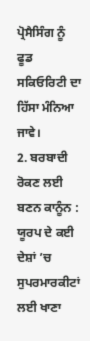ਪ੍ਰੋਸੈਸਿੰਗ ਨੂੰ ਫੂਡ ਸਕਿਓਰਿਟੀ ਦਾ ਹਿੱਸਾ ਮੰਨਿਆ ਜਾਵੇ।
2. ਬਰਬਾਦੀ ਰੋਕਣ ਲਈ ਬਣਨ ਕਾਨੂੰਨ : ਯੂਰਪ ਦੇ ਕਈ ਦੇਸ਼ਾਂ ’ਚ ਸੁਪਰਮਾਰਕੀਟਾਂ ਲਈ ਖਾਣਾ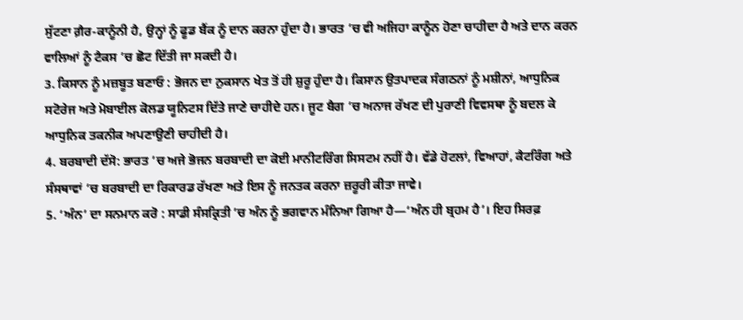ਸੁੱਟਣਾ ਗ਼ੈਰ-ਕਾਨੂੰਨੀ ਹੈ, ਉਨ੍ਹਾਂ ਨੂੰ ਫੂਡ ਬੈਂਕ ਨੂੰ ਦਾਨ ਕਰਨਾ ਹੁੰਦਾ ਹੈ। ਭਾਰਤ ’ਚ ਵੀ ਅਜਿਹਾ ਕਾਨੂੰਨ ਹੋਣਾ ਚਾਹੀਦਾ ਹੈ ਅਤੇ ਦਾਨ ਕਰਨ ਵਾਲਿਆਂ ਨੂੰ ਟੈਕਸ ’ਚ ਛੋਟ ਦਿੱਤੀ ਜਾ ਸਕਦੀ ਹੈ।
3. ਕਿਸਾਨ ਨੂੰ ਮਜ਼ਬੂਤ ਬਣਾਓ : ਭੋਜਨ ਦਾ ਨੁਕਸਾਨ ਖੇਤ ਤੋਂ ਹੀ ਸ਼ੁਰੂ ਹੁੰਦਾ ਹੈ। ਕਿਸਾਨ ਉਤਪਾਦਕ ਸੰਗਠਨਾਂ ਨੂੰ ਮਸ਼ੀਨਾਂ, ਆਧੁਨਿਕ ਸਟੋਰੇਜ ਅਤੇ ਮੋਬਾਈਲ ਕੋਲਡ ਯੂਨਿਟਸ ਦਿੱਤੇ ਜਾਣੇ ਚਾਹੀਦੇ ਹਨ। ਜੂਟ ਬੈਗ ’ਚ ਅਨਾਜ ਰੱਖਣ ਦੀ ਪੁਰਾਣੀ ਵਿਵਸਥਾ ਨੂੰ ਬਦਲ ਕੇ ਆਧੁਨਿਕ ਤਕਨੀਕ ਅਪਣਾਉਣੀ ਚਾਹੀਦੀ ਹੈ।
4. ਬਰਬਾਦੀ ਦੱਸੋ: ਭਾਰਤ ’ਚ ਅਜੇ ਭੋਜਨ ਬਰਬਾਦੀ ਦਾ ਕੋਈ ਮਾਨੀਟਰਿੰਗ ਸਿਸਟਮ ਨਹੀਂ ਹੈ। ਵੱਡੇ ਹੋਟਲਾਂ, ਵਿਆਹਾਂ, ਕੈਟਰਿੰਗ ਅਤੇ ਸੰਸਥਾਵਾਂ ’ਚ ਬਰਬਾਦੀ ਦਾ ਰਿਕਾਰਡ ਰੱਖਣਾ ਅਤੇ ਇਸ ਨੂੰ ਜਨਤਕ ਕਰਨਾ ਜ਼ਰੂਰੀ ਕੀਤਾ ਜਾਵੇ।
5. ‘ਅੰਨ’ ਦਾ ਸਨਮਾਨ ਕਰੋ : ਸਾਡੀ ਸੰਸਕ੍ਰਿਤੀ ’ਚ ਅੰਨ ਨੂੰ ਭਗਵਾਨ ਮੰਨਿਆ ਗਿਆ ਹੈ—‘ਅੰਨ ਹੀ ਬ੍ਰਹਮ ਹੈ’। ਇਹ ਸਿਰਫ਼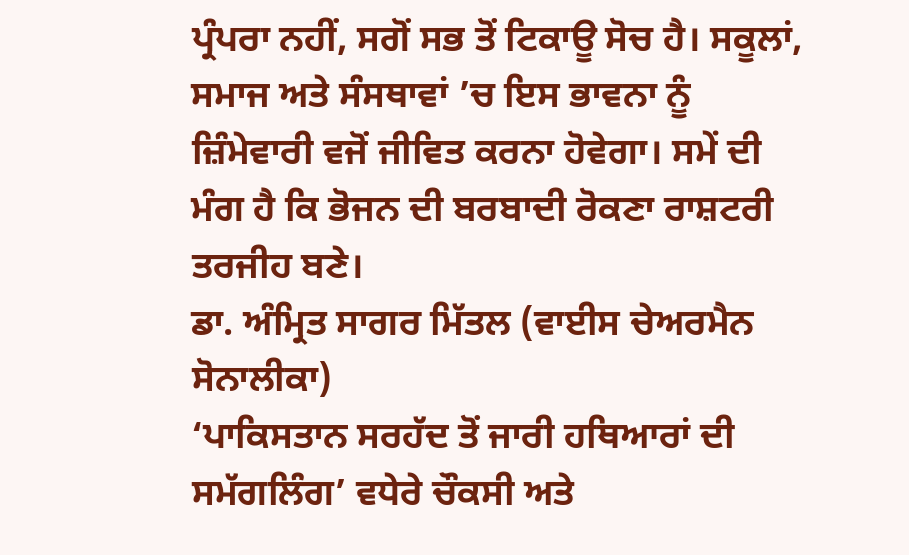ਪ੍ਰੰਪਰਾ ਨਹੀਂ, ਸਗੋਂ ਸਭ ਤੋਂ ਟਿਕਾਊ ਸੋਚ ਹੈ। ਸਕੂਲਾਂ, ਸਮਾਜ ਅਤੇ ਸੰਸਥਾਵਾਂ ’ਚ ਇਸ ਭਾਵਨਾ ਨੂੰ ਜ਼ਿੰਮੇਵਾਰੀ ਵਜੋਂ ਜੀਵਿਤ ਕਰਨਾ ਹੋਵੇਗਾ। ਸਮੇਂ ਦੀ ਮੰਗ ਹੈ ਕਿ ਭੋਜਨ ਦੀ ਬਰਬਾਦੀ ਰੋਕਣਾ ਰਾਸ਼ਟਰੀ ਤਰਜੀਹ ਬਣੇ।
ਡਾ. ਅੰਮ੍ਰਿਤ ਸਾਗਰ ਮਿੱਤਲ (ਵਾਈਸ ਚੇਅਰਮੈਨ ਸੋਨਾਲੀਕਾ)
‘ਪਾਕਿਸਤਾਨ ਸਰਹੱਦ ਤੋਂ ਜਾਰੀ ਹਥਿਆਰਾਂ ਦੀ ਸਮੱਗਲਿੰਗ’ ਵਧੇਰੇ ਚੌਕਸੀ ਅਤੇ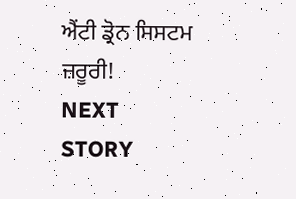ਐਂਟੀ ਡ੍ਰੋਨ ਸਿਸਟਮ ਜ਼ਰੂਰੀ!
NEXT STORY